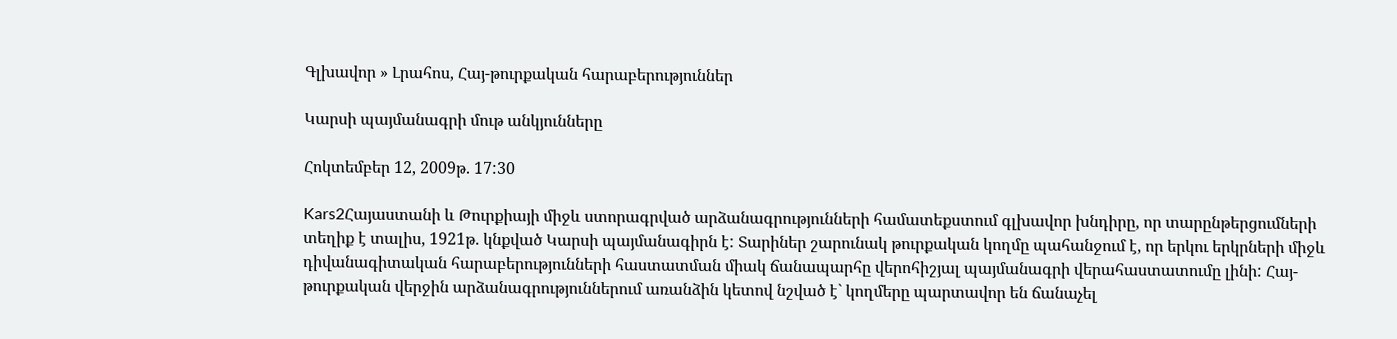Գլխավոր » Լրահոս, Հայ-թուրքական հարաբերություններ

Կարսի պայմանագրի մութ անկյունները

Հոկտեմբեր 12, 2009թ. 17:30

Kars2Հայաստանի և Թուրքիայի միջև ստորագրված արձանագրությունների համատեքստում գլխավոր խնդիրը, որ տարընթերցումների տեղիք է տալիս, 1921թ. կնքված Կարսի պայմանագիրն է: Տարիներ շարունակ թուրքական կողմը պահանջում է, որ երկու երկրների միջև դիվանագիտական հարաբերությունների հաստատման միակ ճանապարհը վերոհիշյալ պայմանագրի վերահաստատումը լինի: Հայ-թուրքական վերջին արձանագրություններում առանձին կետով նշված է` կողմերը պարտավոր են ճանաչել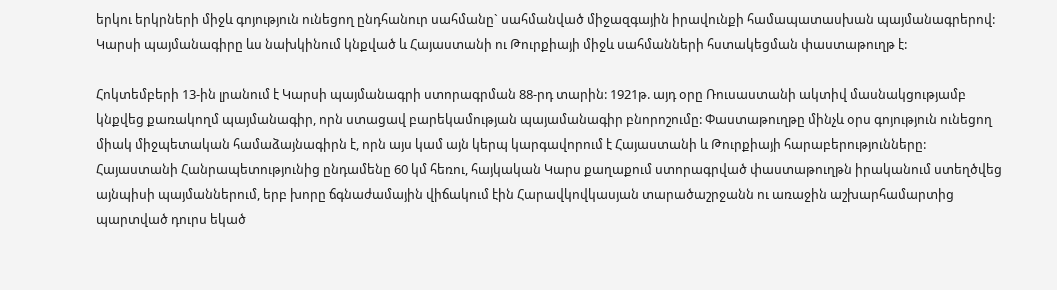երկու երկրների միջև գոյություն ունեցող ընդհանուր սահմանը` սահմանված միջազգային իրավունքի համապատասխան պայմանագրերով: Կարսի պայմանագիրը ևս նախկինում կնքված և Հայաստանի ու Թուրքիայի միջև սահմանների հստակեցման փաստաթուղթ է:

Հոկտեմբերի 13-ին լրանում է Կարսի պայմանագրի ստորագրման 88-րդ տարին: 1921թ. այդ օրը Ռուսաստանի ակտիվ մասնակցությամբ կնքվեց քառակողմ պայմանագիր, որն ստացավ բարեկամության պայամանագիր բնորոշումը: Փաստաթուղթը մինչև օրս գոյություն ունեցող միակ միջպետական համաձայնագիրն է, որն այս կամ այն կերպ կարգավորում է Հայաստանի և Թուրքիայի հարաբերությունները: Հայաստանի Հանրապետությունից ընդամենը 60 կմ հեռու, հայկական Կարս քաղաքում ստորագրված փաստաթուղթն իրականում ստեղծվեց այնպիսի պայմաններում, երբ խորը ճգնաժամային վիճակում էին Հարավկովկասյան տարածաշրջանն ու առաջին աշխարհամարտից պարտված դուրս եկած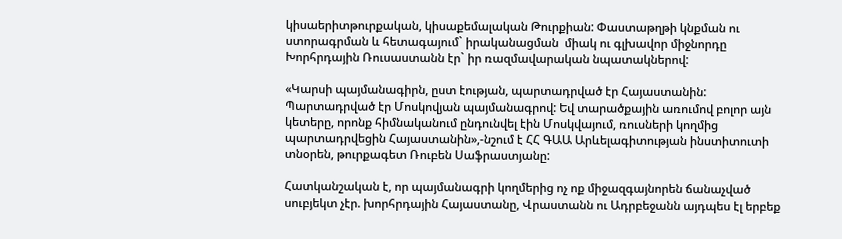կիսաերիտթուրքական, կիսաքեմալական Թուրքիան: Փաստաթղթի կնքման ու ստորագրման և հետագայում` իրականացման  միակ ու գլխավոր միջնորդը Խորհրդային Ռուսաստանն էր` իր ռազմավարական նպատակներով:

«Կարսի պայմանագիրն, ըստ էության, պարտադրված էր Հայաստանին: Պարտադրված էր Մոսկովյան պայմանագրով: Եվ տարածքային առումով բոլոր այն կետերը, որոնք հիմնականում ընդունվել էին Մոսկվայում, ռուսների կողմից պարտադրվեցին Հայաստանին»,-նշում է ՀՀ ԳԱԱ Արևելագիտության ինստիտուտի տնօրեն, թուրքագետ Ռուբեն Սաֆրաստյանը:

Հատկանշական է, որ պայմանագրի կողմերից ոչ ոք միջազգայնորեն ճանաչված սուբյեկտ չէր. խորհրդային Հայաստանը, Վրաստանն ու Ադրբեջանն այդպես էլ երբեք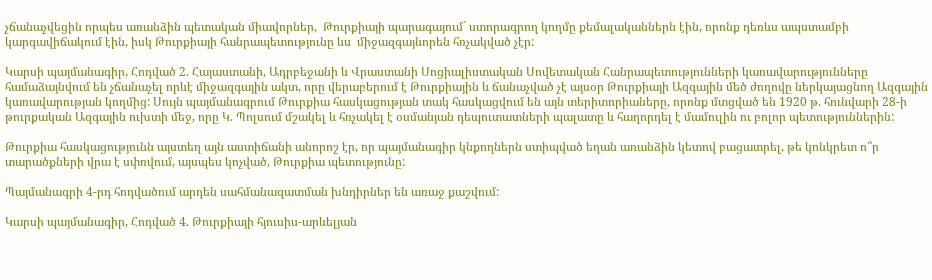չճանաչվեցին որպես առանձին պետական միավորներ,  Թուրքիայի պարագայում` ստորագրող կողմը քեմալականներն էին, որոնք դեռևս ապստամբի կարգավիճակում էին, իսկ Թուրքիայի հանրապետությունը ևս  միջազգայնորեն հռչակված չէր:

Կարսի պայմանագիր, Հոդված 2. Հայաստանի, Ադրբեջանի և Վրաստանի Սոցիալիստական Սովետական Հանրապետությունների կառավարությունները համաձայնվում են չճանաչել որևէ միջազգային ակտ, որը վերաբերում է Թուրքիային և ճանաչված չէ այսօր Թուրքիայի Ազգային մեծ ժողովը ներկայացնող Ազգային կառավարության կողմից: Սույն պայմանագրում Թուրքիա հասկացության տակ հասկացվում են այն տերիտորիաները, որոնք մտցված են 1920 թ. հունվարի 28-ի թուրքական Ազգային ուխտի մեջ, որը Կ. Պոլսում մշակել և հռչակել է օսմանյան դեպուտատների պալատը և հաղորդել է մամուլին ու բոլոր պետություններին:

Թուրքիա հասկացությունն այստեղ այն աստիճանի անորոշ էր, որ պայմանագիր կնքողներն ստիպված եղան առանձին կետով բացատրել, թե կոնկրետ ո՞ր տարածքների վրա է սփռվում, այսպես կոչված, Թուրքիա պետությունը:

Պայմանագրի 4-րդ հոդվածում արդեն սահմանազատման խնդիրներ են առաջ քաշվում:

Կարսի պայմանագիր, Հոդված 4. Թուրքիայի հյուսիս-արևելյան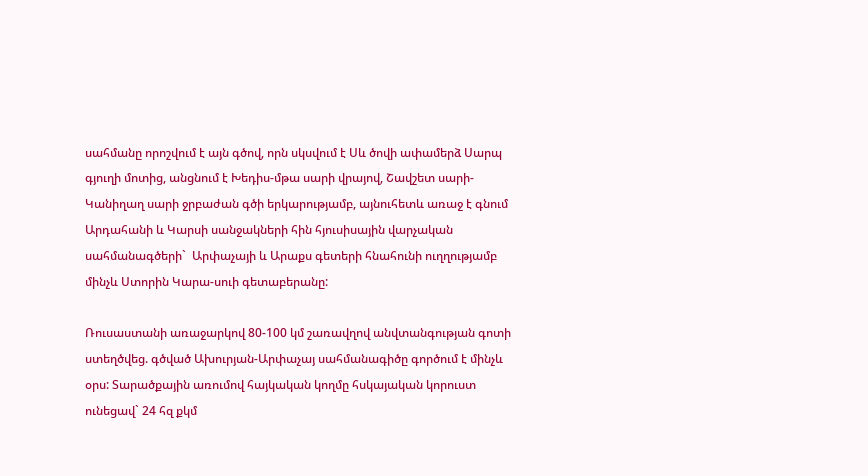սահմանը որոշվում է այն գծով, որն սկսվում է Սև ծովի ափամերձ Սարպ գյուղի մոտից, անցնում է Խեդիս-մթա սարի վրայով, Շավշետ սարի-Կանիղաղ սարի ջրբաժան գծի երկարությամբ, այնուհետև առաջ է գնում Արդահանի և Կարսի սանջակների հին հյուսիսային վարչական սահմանագծերի`  Արփաչայի և Արաքս գետերի հնահունի ուղղությամբ մինչև Ստորին Կարա-սուի գետաբերանը:

Ռուսաստանի առաջարկով 80-100 կմ շառավղով անվտանգության գոտի ստեղծվեց. գծված Ախուրյան-Արփաչայ սահմանագիծը գործում է մինչև օրս: Տարածքային առումով հայկական կողմը հսկայական կորուստ ունեցավ` 24 հզ քկմ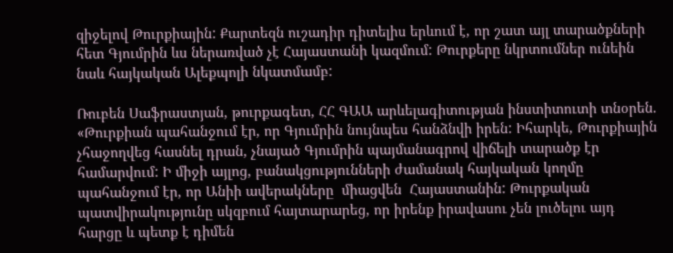զիջելով Թուրքիային: Քարտեզն ուշադիր դիտելիս երևում է, որ շատ այլ տարածքների հետ Գյումրին ևս ներառված չէ Հայաստանի կազմում: Թուրքերը նկրտումներ ունեին նաև հայկական Ալեքպոլի նկատմամբ:

Ռուբեն Սաֆրաստյան, թուրքագետ, ՀՀ ԳԱԱ արևելագիտության ինստիտուտի տնօրեն. «Թուրքիան պահանջում էր, որ Գյումրին նույնպես հանձնվի իրեն: Իհարկե, Թուրքիային չհաջողվեց հասնել դրան, չնայած Գյումրին պայմանագրով վիճելի տարածք էր համարվում: Ի միջի այլոց, բանակցությունների ժամանակ հայկական կողմը պահանջում էր, որ Անիի ավերակները  միացվեն  Հայաստանին: Թուրքական պատվիրակությունը սկզբում հայտարարեց, որ իրենք իրավասու չեն լուծելու այդ հարցը և պետք է դիմեն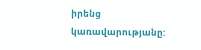իրենց կառավարությանը: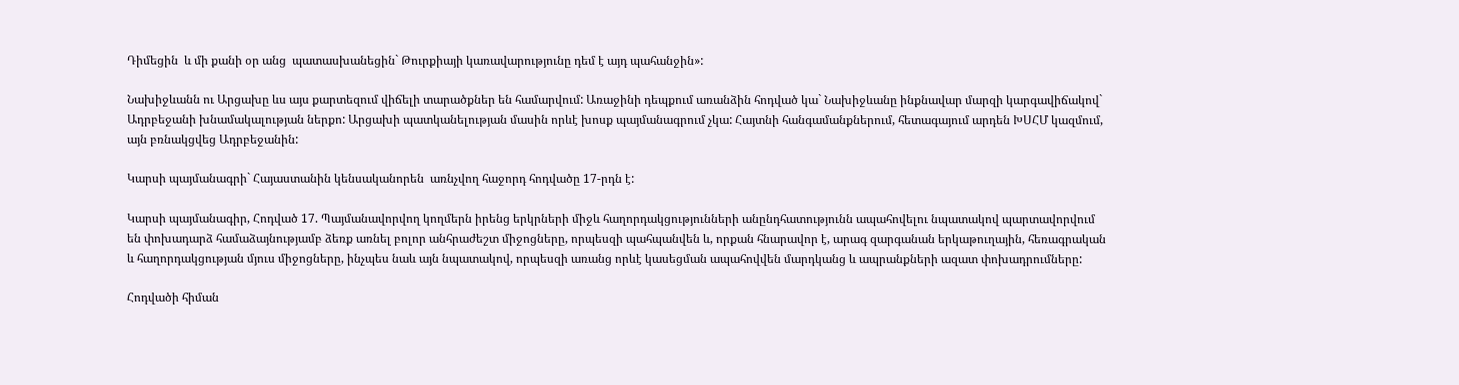Դիմեցին  և մի քանի օր անց  պատասխանեցին` Թուրքիայի կառավարությունը դեմ է այդ պահանջին»:

Նախիջևանն ու Արցախը ևս այս քարտեզում վիճելի տարածքներ են համարվում: Առաջինի դեպքում առանձին հոդված կա` Նախիջևանը ինքնավար մարզի կարգավիճակով` Ադրբեջանի խնամակալության ներքո: Արցախի պատկանելության մասին որևէ խոսք պայմանագրում չկա: Հայտնի հանգամանքներում, հետագայում արդեն ԽՍՀՄ կազմում, այն բռնակցվեց Ադրբեջանին:

Կարսի պայմանագրի` Հայաստանին կենսականորեն  առնչվող հաջորդ հոդվածը 17-րդն է:

Կարսի պայմանագիր, Հոդված 17. Պայմանավորվող կողմերն իրենց երկրների միջև հաղորդակցությունների անընդհատությունն ապահովելու նպատակով պարտավորվում են փոխադարձ համաձայնությամբ ձեռք առնել բոլոր անհրաժեշտ միջոցները, որպեսզի պահպանվեն և, որքան հնարավոր է, արագ զարգանան երկաթուղային, հեռագրական և հաղորդակցության մյուս միջոցները, ինչպես նաև այն նպատակով, որպեսզի առանց որևէ կասեցման ապահովվեն մարդկանց և ապրանքների ազատ փոխադրումները:

Հոդվածի հիման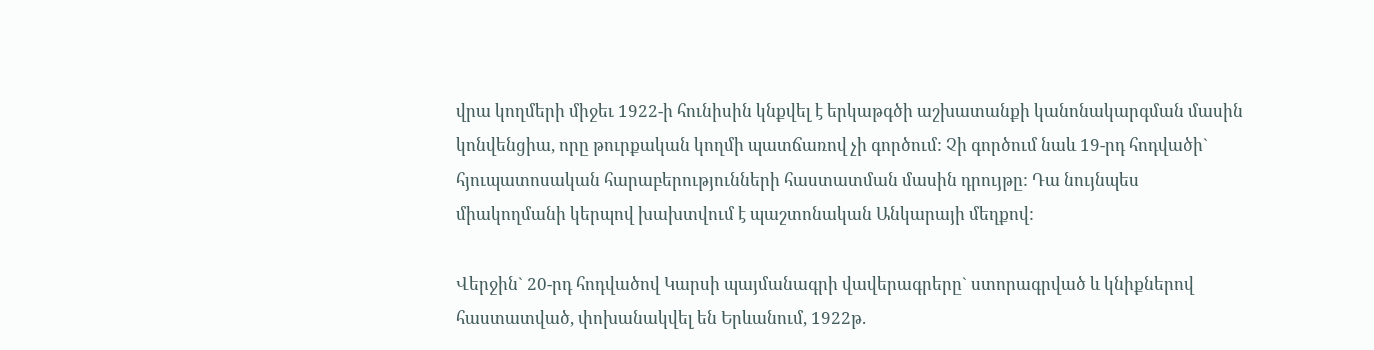վրա կողմերի միջեւ 1922-ի հունիսին կնքվել է երկաթգծի աշխատանքի կանոնակարգման մասին կոնվենցիա, որը թուրքական կողմի պատճառով չի գործում: Չի գործում նաև 19-րդ հոդվածի` հյուպատոսական հարաբերությունների հաստատման մասին դրույթը: Դա նույնպես միակողմանի կերպով խախտվում է պաշտոնական Անկարայի մեղքով:

Վերջին` 20-րդ հոդվածով Կարսի պայմանագրի վավերագրերը` ստորագրված և կնիքներով հաստատված, փոխանակվել են Երևանում, 1922թ.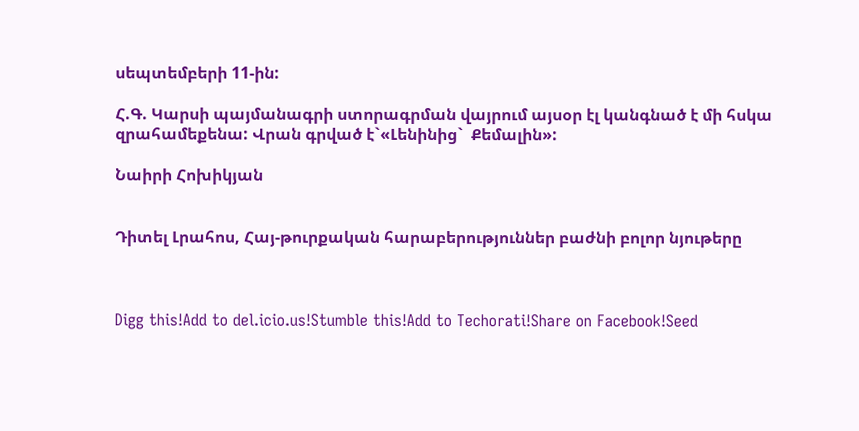սեպտեմբերի 11-ին:

Հ.Գ. Կարսի պայմանագրի ստորագրման վայրում այսօր էլ կանգնած է մի հսկա զրահամեքենա: Վրան գրված է`«Լենինից`  Քեմալին»:

Նաիրի Հոխիկյան


Դիտել Լրահոս, Հայ-թուրքական հարաբերություններ բաժնի բոլոր նյութերը



Digg this!Add to del.icio.us!Stumble this!Add to Techorati!Share on Facebook!Seed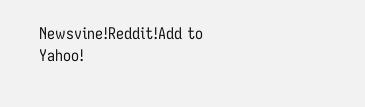Newsvine!Reddit!Add to Yahoo!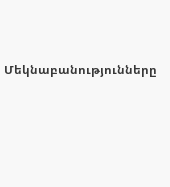Մեկնաբանությունները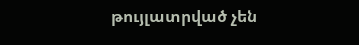թույլատրված չեն